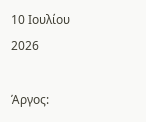10 Ιουλίου 2026

Άργος: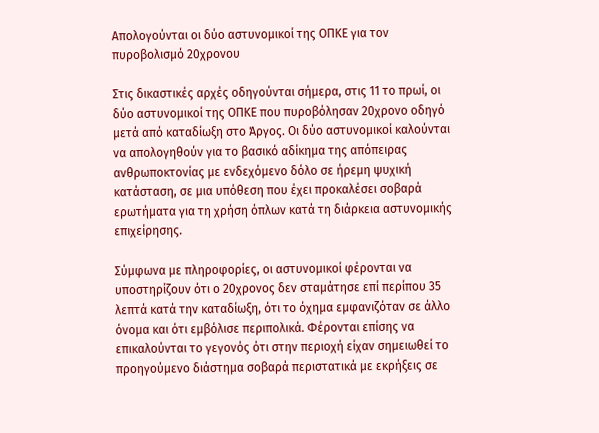Απολογούνται οι δύο αστυνομικοί της ΟΠΚΕ για τον πυροβολισμό 20χρονου

Στις δικαστικές αρχές οδηγούνται σήμερα, στις 11 το πρωί, οι δύο αστυνομικοί της ΟΠΚΕ που πυροβόλησαν 20χρονο οδηγό μετά από καταδίωξη στο Άργος. Οι δύο αστυνομικοί καλούνται να απολογηθούν για το βασικό αδίκημα της απόπειρας ανθρωποκτονίας με ενδεχόμενο δόλο σε ήρεμη ψυχική κατάσταση, σε μια υπόθεση που έχει προκαλέσει σοβαρά ερωτήματα για τη χρήση όπλων κατά τη διάρκεια αστυνομικής επιχείρησης.

Σύμφωνα με πληροφορίες, οι αστυνομικοί φέρονται να υποστηρίζουν ότι ο 20χρονος δεν σταμάτησε επί περίπου 35 λεπτά κατά την καταδίωξη, ότι το όχημα εμφανιζόταν σε άλλο όνομα και ότι εμβόλισε περιπολικά. Φέρονται επίσης να επικαλούνται το γεγονός ότι στην περιοχή είχαν σημειωθεί το προηγούμενο διάστημα σοβαρά περιστατικά με εκρήξεις σε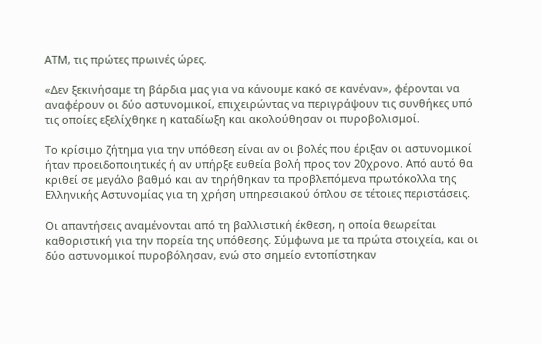ΑΤΜ, τις πρώτες πρωινές ώρες.

«Δεν ξεκινήσαμε τη βάρδια μας για να κάνουμε κακό σε κανέναν», φέρονται να αναφέρουν οι δύο αστυνομικοί, επιχειρώντας να περιγράψουν τις συνθήκες υπό τις οποίες εξελίχθηκε η καταδίωξη και ακολούθησαν οι πυροβολισμοί.

Το κρίσιμο ζήτημα για την υπόθεση είναι αν οι βολές που έριξαν οι αστυνομικοί ήταν προειδοποιητικές ή αν υπήρξε ευθεία βολή προς τον 20χρονο. Από αυτό θα κριθεί σε μεγάλο βαθμό και αν τηρήθηκαν τα προβλεπόμενα πρωτόκολλα της Ελληνικής Αστυνομίας για τη χρήση υπηρεσιακού όπλου σε τέτοιες περιστάσεις.

Οι απαντήσεις αναμένονται από τη βαλλιστική έκθεση, η οποία θεωρείται καθοριστική για την πορεία της υπόθεσης. Σύμφωνα με τα πρώτα στοιχεία, και οι δύο αστυνομικοί πυροβόλησαν, ενώ στο σημείο εντοπίστηκαν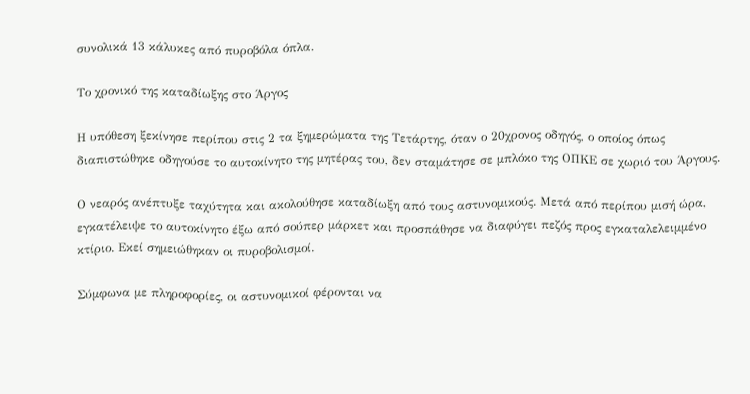συνολικά 13 κάλυκες από πυροβόλα όπλα.

Το χρονικό της καταδίωξης στο Άργος

Η υπόθεση ξεκίνησε περίπου στις 2 τα ξημερώματα της Τετάρτης, όταν ο 20χρονος οδηγός, ο οποίος όπως διαπιστώθηκε οδηγούσε το αυτοκίνητο της μητέρας του, δεν σταμάτησε σε μπλόκο της ΟΠΚΕ σε χωριό του Άργους.

Ο νεαρός ανέπτυξε ταχύτητα και ακολούθησε καταδίωξη από τους αστυνομικούς. Μετά από περίπου μισή ώρα, εγκατέλειψε το αυτοκίνητο έξω από σούπερ μάρκετ και προσπάθησε να διαφύγει πεζός προς εγκαταλελειμμένο κτίριο. Εκεί σημειώθηκαν οι πυροβολισμοί.

Σύμφωνα με πληροφορίες, οι αστυνομικοί φέρονται να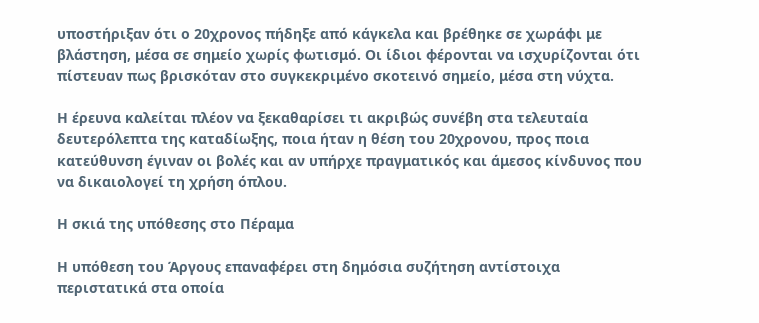υποστήριξαν ότι ο 20χρονος πήδηξε από κάγκελα και βρέθηκε σε χωράφι με βλάστηση, μέσα σε σημείο χωρίς φωτισμό. Οι ίδιοι φέρονται να ισχυρίζονται ότι πίστευαν πως βρισκόταν στο συγκεκριμένο σκοτεινό σημείο, μέσα στη νύχτα.

Η έρευνα καλείται πλέον να ξεκαθαρίσει τι ακριβώς συνέβη στα τελευταία δευτερόλεπτα της καταδίωξης, ποια ήταν η θέση του 20χρονου, προς ποια κατεύθυνση έγιναν οι βολές και αν υπήρχε πραγματικός και άμεσος κίνδυνος που να δικαιολογεί τη χρήση όπλου.

Η σκιά της υπόθεσης στο Πέραμα

Η υπόθεση του Άργους επαναφέρει στη δημόσια συζήτηση αντίστοιχα περιστατικά στα οποία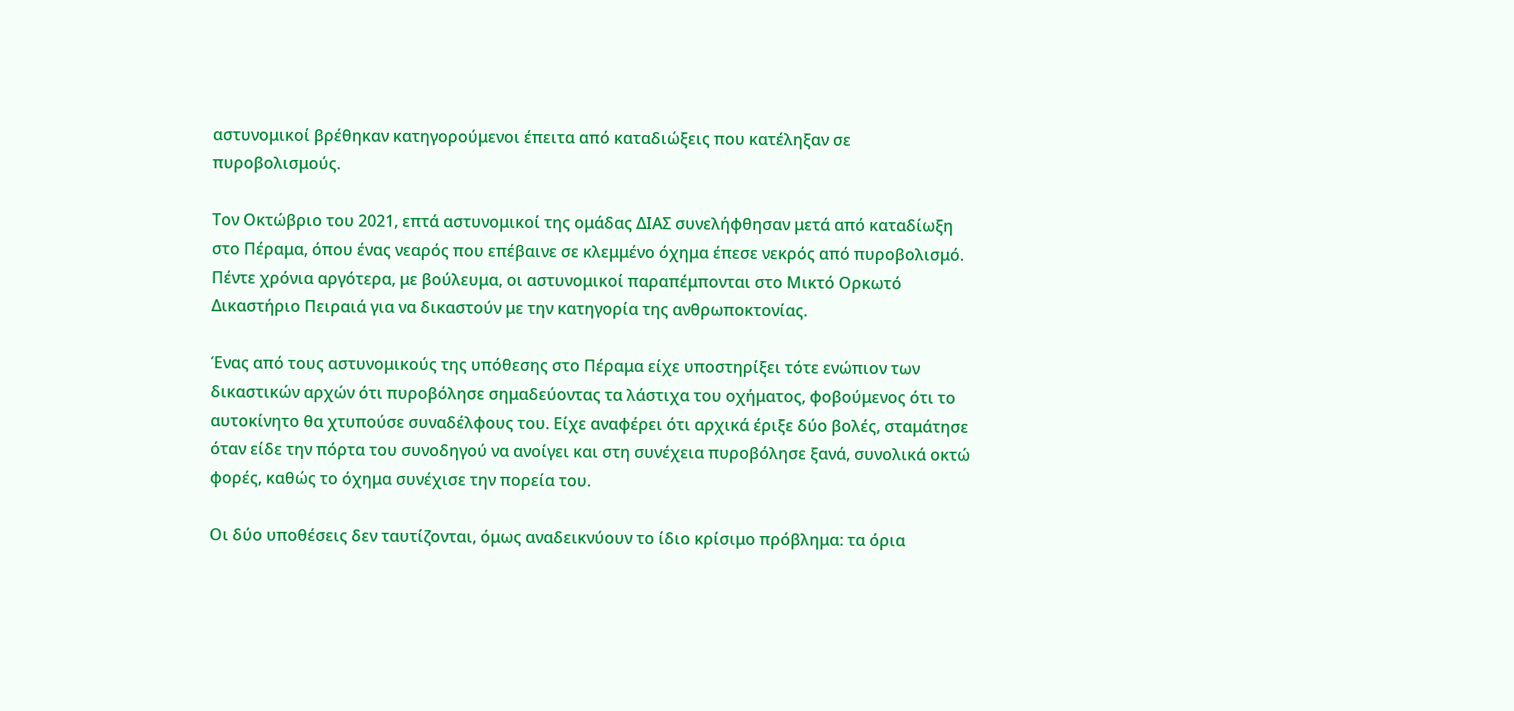αστυνομικοί βρέθηκαν κατηγορούμενοι έπειτα από καταδιώξεις που κατέληξαν σε πυροβολισμούς.

Τον Οκτώβριο του 2021, επτά αστυνομικοί της ομάδας ΔΙΑΣ συνελήφθησαν μετά από καταδίωξη στο Πέραμα, όπου ένας νεαρός που επέβαινε σε κλεμμένο όχημα έπεσε νεκρός από πυροβολισμό. Πέντε χρόνια αργότερα, με βούλευμα, οι αστυνομικοί παραπέμπονται στο Μικτό Ορκωτό Δικαστήριο Πειραιά για να δικαστούν με την κατηγορία της ανθρωποκτονίας.

Ένας από τους αστυνομικούς της υπόθεσης στο Πέραμα είχε υποστηρίξει τότε ενώπιον των δικαστικών αρχών ότι πυροβόλησε σημαδεύοντας τα λάστιχα του οχήματος, φοβούμενος ότι το αυτοκίνητο θα χτυπούσε συναδέλφους του. Είχε αναφέρει ότι αρχικά έριξε δύο βολές, σταμάτησε όταν είδε την πόρτα του συνοδηγού να ανοίγει και στη συνέχεια πυροβόλησε ξανά, συνολικά οκτώ φορές, καθώς το όχημα συνέχισε την πορεία του.

Οι δύο υποθέσεις δεν ταυτίζονται, όμως αναδεικνύουν το ίδιο κρίσιμο πρόβλημα: τα όρια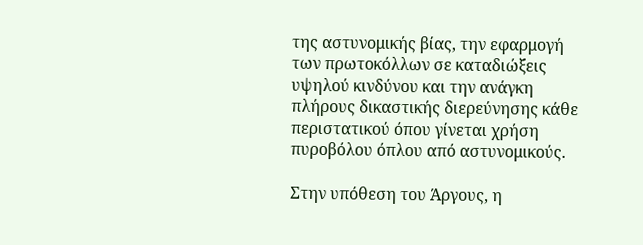της αστυνομικής βίας, την εφαρμογή των πρωτοκόλλων σε καταδιώξεις υψηλού κινδύνου και την ανάγκη πλήρους δικαστικής διερεύνησης κάθε περιστατικού όπου γίνεται χρήση πυροβόλου όπλου από αστυνομικούς.

Στην υπόθεση του Άργους, η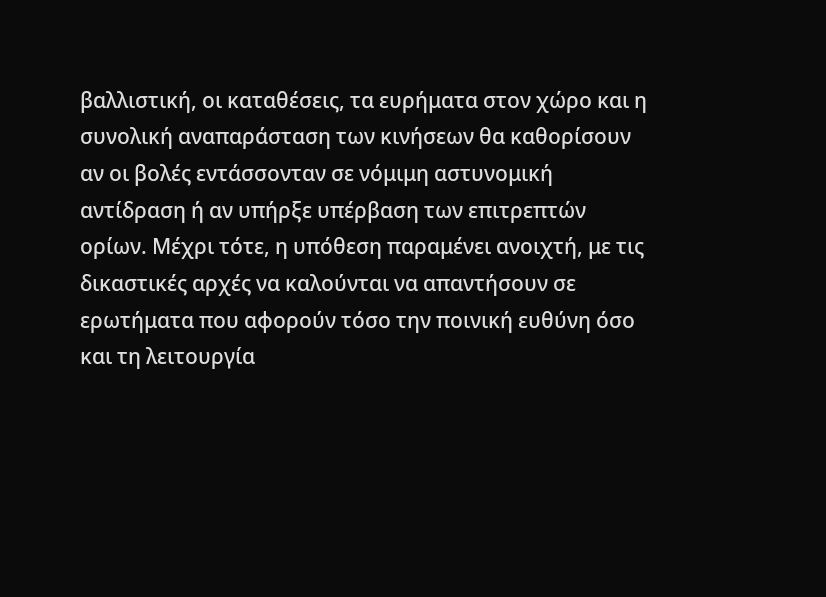βαλλιστική, οι καταθέσεις, τα ευρήματα στον χώρο και η συνολική αναπαράσταση των κινήσεων θα καθορίσουν αν οι βολές εντάσσονταν σε νόμιμη αστυνομική αντίδραση ή αν υπήρξε υπέρβαση των επιτρεπτών ορίων. Μέχρι τότε, η υπόθεση παραμένει ανοιχτή, με τις δικαστικές αρχές να καλούνται να απαντήσουν σε ερωτήματα που αφορούν τόσο την ποινική ευθύνη όσο και τη λειτουργία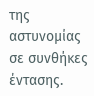της αστυνομίας σε συνθήκες έντασης.